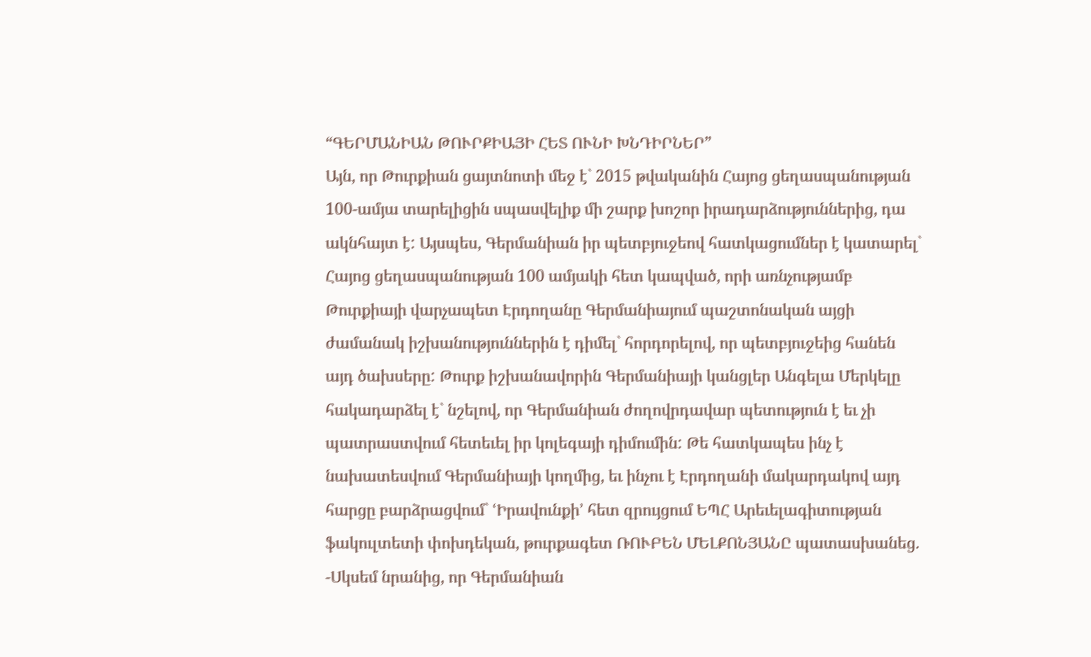“ԳԵՐՄԱՆԻԱՆ ԹՈՒՐՔԻԱՅԻ ՀԵՏ ՈՒՆԻ ԽՆԴԻՐՆԵՐ”
Այն, որ Թուրքիան ցայտնոտի մեջ է` 2015 թվականին Հայոց ցեղասպանության 100-ամյա տարելիցին սպասվելիք մի շարք խոշոր իրադարձություններից, դա ակնհայտ է: Այսպես, Գերմանիան իր պետբյուջեով հատկացումներ է կատարել` Հայոց ցեղասպանության 100 ամյակի հետ կապված, որի առնչությամբ Թուրքիայի վարչապետ Էրդողանը Գերմանիայում պաշտոնական այցի ժամանակ իշխանություններին է դիմել` հորդորելով, որ պետբյուջեից հանեն այդ ծախսերը: Թուրք իշխանավորին Գերմանիայի կանցլեր Անգելա Մերկելը հակադարձել է` նշելով, որ Գերմանիան ժողովրդավար պետություն է եւ չի պատրաստվում հետեւել իր կոլեգայի դիմումին: Թե հատկապես ինչ է նախատեսվում Գերմանիայի կողմից, եւ ինչու է Էրդողանի մակարդակով այդ հարցը բարձրացվում` ՙԻրավունքի՚ հետ զրույցում ԵՊՀ Արեւելագիտության ֆակուլտետի փոխդեկան, թուրքագետ ՌՈՒԲԵՆ ՄԵԼՔՈՆՅԱՆԸ պատասխանեց.
-Սկսեմ նրանից, որ Գերմանիան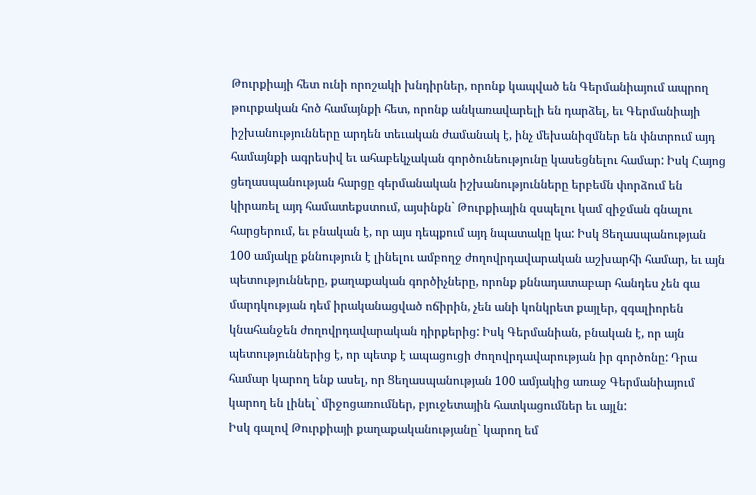Թուրքիայի հետ ունի որոշակի խնդիրներ, որոնք կապված են Գերմանիայում ապրող թուրքական հոծ համայնքի հետ, որոնք անկառավարելի են դարձել, եւ Գերմանիայի իշխանությունները արդեն տեւական ժամանակ է, ինչ մեխանիզմներ են փնտրում այդ համայնքի ագրեսիվ եւ ահաբեկչական գործունեությունը կասեցնելու համար: Իսկ Հայոց ցեղասպանության հարցը գերմանական իշխանությունները երբեմն փորձում են կիրառել այդ համատեքստում, այսինքն` Թուրքիային զսպելու կամ զիջման գնալու հարցերում, եւ բնական է, որ այս դեպքում այդ նպատակը կա: Իսկ Ցեղասպանության 100 ամյակը քննություն է լինելու ամբողջ ժողովրդավարական աշխարհի համար, եւ այն պետությունները, քաղաքական գործիչները, որոնք քննադատաբար հանդես չեն գա մարդկության դեմ իրականացված ոճիրին, չեն անի կոնկրետ քայլեր, զգալիորեն կնահանջեն ժողովրդավարական դիրքերից: Իսկ Գերմանիան, բնական է, որ այն պետություններից է, որ պետք է ապացուցի ժողովրդավարության իր գործոնը: Դրա համար կարող ենք ասել, որ Ցեղասպանության 100 ամյակից առաջ Գերմանիայում կարող են լինել` միջոցառումներ, բյուջետային հատկացումներ եւ այլն:
Իսկ գալով Թուրքիայի քաղաքականությանը` կարող եմ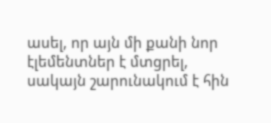ասել, որ այն մի քանի նոր էլեմենտներ է մտցրել, սակայն շարունակում է հին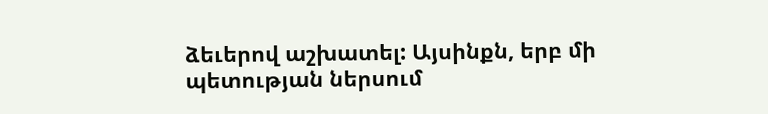ձեւերով աշխատել: Այսինքն, երբ մի պետության ներսում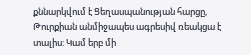քննարկվում է Ցեղասպանության հարցը, Թուրքիան անմիջապես ագրեսիվ ռեակցա է տալիս: Կամ երբ մի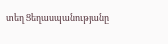տեղ Ցեղասպանությանը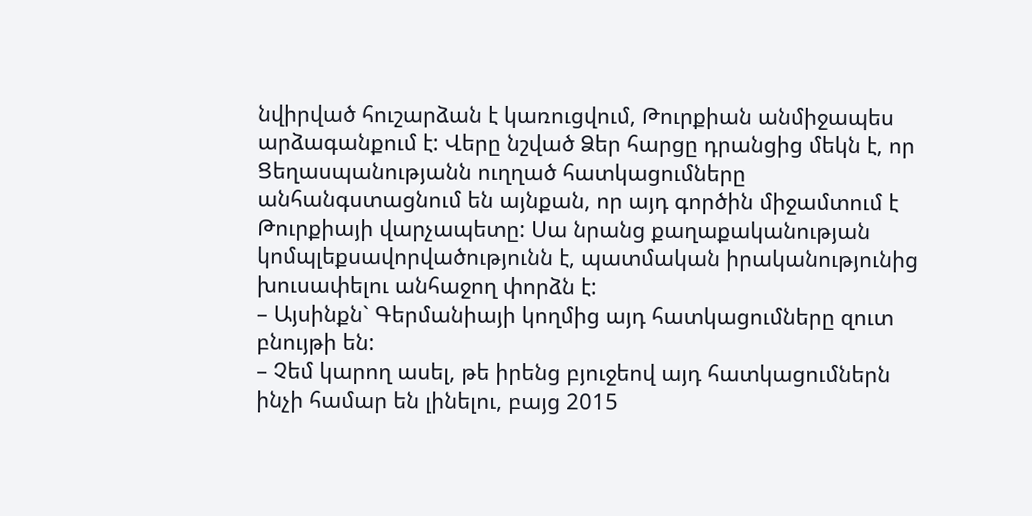նվիրված հուշարձան է կառուցվում, Թուրքիան անմիջապես արձագանքում է: Վերը նշված Ձեր հարցը դրանցից մեկն է, որ Ցեղասպանությանն ուղղած հատկացումները անհանգստացնում են այնքան, որ այդ գործին միջամտում է Թուրքիայի վարչապետը: Սա նրանց քաղաքականության կոմպլեքսավորվածությունն է, պատմական իրականությունից խուսափելու անհաջող փորձն է:
– Այսինքն` Գերմանիայի կողմից այդ հատկացումները զուտ բնույթի են:
– Չեմ կարող ասել, թե իրենց բյուջեով այդ հատկացումներն ինչի համար են լինելու, բայց 2015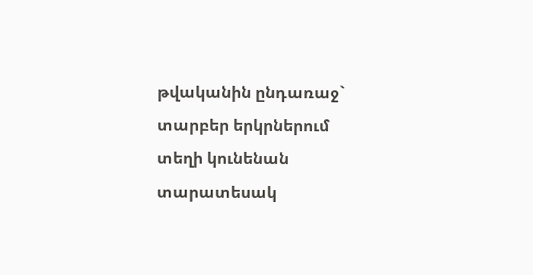թվականին ընդառաջ` տարբեր երկրներում տեղի կունենան տարատեսակ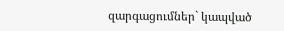զարգացումներ` կապված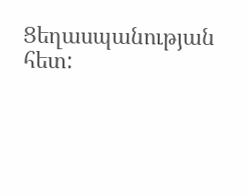Ցեղասպանության հետ: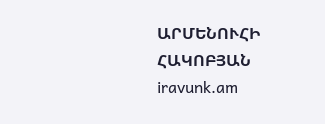ԱՐՄԵՆՈՒՀԻ ՀԱԿՈԲՅԱՆ
iravunk.am